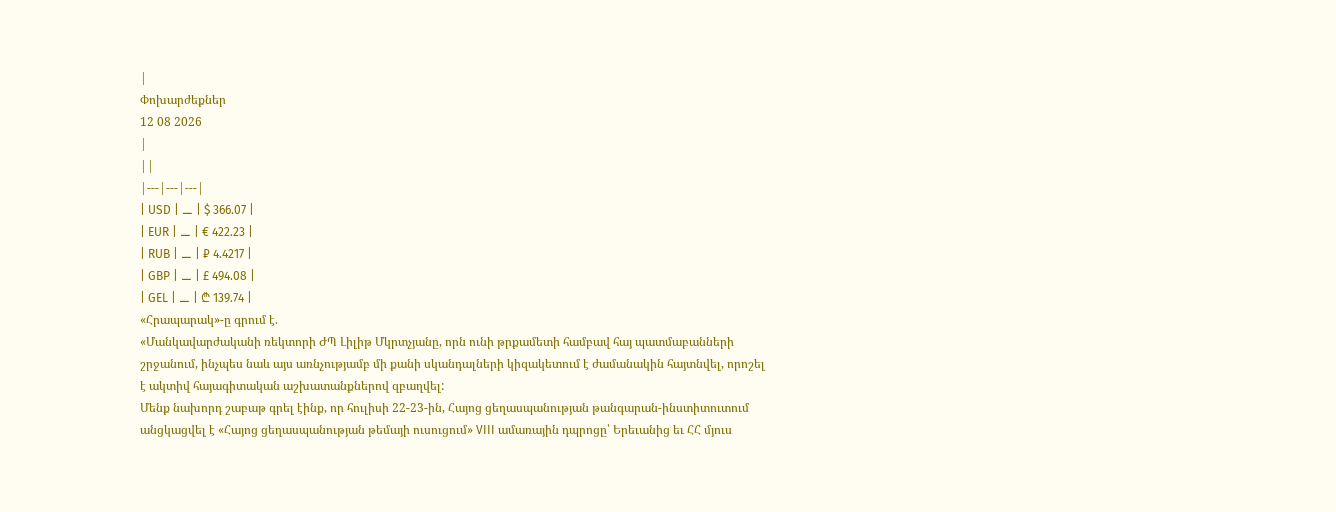|
Փոխարժեքներ
12 08 2026
|
||
|---|---|---|
| USD | ⚊ | $ 366.07 |
| EUR | ⚊ | € 422.23 |
| RUB | ⚊ | ₽ 4.4217 |
| GBP | ⚊ | £ 494.08 |
| GEL | ⚊ | ₾ 139.74 |
«Հրապարակ»-ը գրում է.
«Մանկավարժականի ռեկտորի ԺՊ Լիլիթ Մկրտչյանը, որն ունի թրքամետի համբավ հայ պատմաբանների շրջանում, ինչպես նաև այս առնչությամբ մի քանի սկանդալների կիզակետում է ժամանակին հայտնվել, որոշել է ակտիվ հայագիտական աշխատանքներով զբաղվել:
Մենք նախորդ շաբաթ գրել էինք, որ հուլիսի 22-23-ին, Հայոց ցեղասպանության թանգարան-ինստիտուտում անցկացվել է «Հայոց ցեղասպանության թեմայի ուսուցում» VIII ամառային դպրոցը՝ Երեւանից եւ ՀՀ մյուս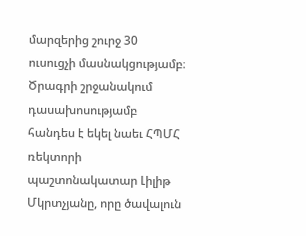մարզերից շուրջ 30 ուսուցչի մասնակցությամբ։
Ծրագրի շրջանակում դասախոսությամբ հանդես է եկել նաեւ ՀՊՄՀ ռեկտորի պաշտոնակատար Լիլիթ Մկրտչյանը, որը ծավալուն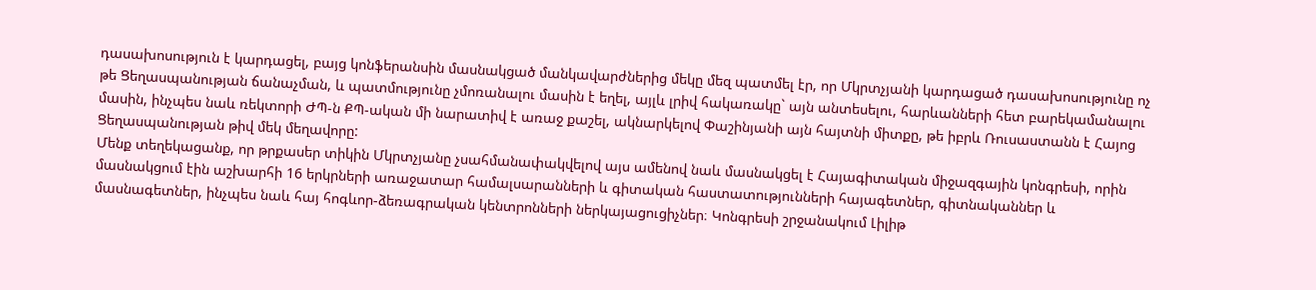դասախոսություն է կարդացել, բայց կոնֆերանսին մասնակցած մանկավարժներից մեկը մեզ պատմել էր, որ Մկրտչյանի կարդացած դասախոսությունը ոչ թե Ցեղասպանության ճանաչման, և պատմությունը չմոռանալու մասին է եղել, այլև լրիվ հակառակը` այն անտեսելու, հարևանների հետ բարեկամանալու մասին, ինչպես նաև ռեկտորի ԺՊ-ն ՔՊ-ական մի նարատիվ է առաջ քաշել, ակնարկելով Փաշինյանի այն հայտնի միտքը, թե իբրև Ռուսաստանն է Հայոց Ցեղասպանության թիվ մեկ մեղավորը:
Մենք տեղեկացանք, որ թրքասեր տիկին Մկրտչյանը չսահմանափակվելով այս ամենով նաև մասնակցել է Հայագիտական միջազգային կոնգրեսի, որին մասնակցում էին աշխարհի 16 երկրների առաջատար համալսարանների և գիտական հաստատությունների հայագետներ, գիտնականներ և մասնագետներ, ինչպես նաև հայ հոգևոր-ձեռագրական կենտրոնների ներկայացուցիչներ։ Կոնգրեսի շրջանակում Լիլիթ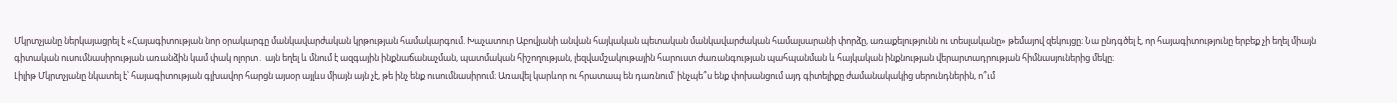Մկրտչյանը ներկայացրել է «Հայագիտության նոր օրակարգը մանկավարժական կրթության համակարգում. Խաչատուր Աբովյանի անվան հայկական պետական մանկավարժական համալսարանի փորձը, առաքելությունն ու տեսլականը» թեմայով զեկույցը։ Նա ընդգծել է, որ հայագիտությունը երբեք չի եղել միայն գիտական ուսումնասիրության առանձին կամ փակ ոլորտ․ այն եղել և մնում է ազգային ինքնաճանաչման, պատմական հիշողության, լեզվամշակութային հարուստ ժառանգության պահպանման և հայկական ինքնության վերարտադրության հիմնասյուներից մեկը։
Լիլիթ Մկրտչյանը նկատել է՝ հայագիտության գլխավոր հարցն այսօր այլևս միայն այն չէ, թե ինչ ենք ուսումնասիրում։ Առավել կարևոր ու հրատապ են դառնում՝ ինչպե՞ս ենք փոխանցում այդ գիտելիքը ժամանակակից սերունդներին, ո՞ւմ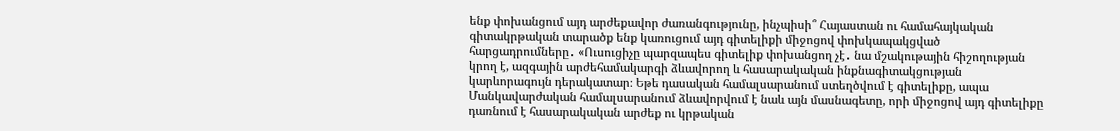ենք փոխանցում այդ արժեքավոր ժառանգությունը, ինչպիսի՞ Հայաստան ու համահայկական գիտակրթական տարածք ենք կառուցում այդ գիտելիքի միջոցով փոխկապակցված հարցադրումները․ «Ուսուցիչը պարզապես գիտելիք փոխանցող չէ․ նա մշակութային հիշողության կրող է, ազգային արժեհամակարգի ձևավորող և հասարակական ինքնագիտակցության կարևորագույն դերակատար։ Եթե դասական համալսարանում ստեղծվում է գիտելիքը, ապա Մանկավարժական համալսարանում ձևավորվում է նաև այն մասնագետը, որի միջոցով այդ գիտելիքը դառնում է հասարակական արժեք ու կրթական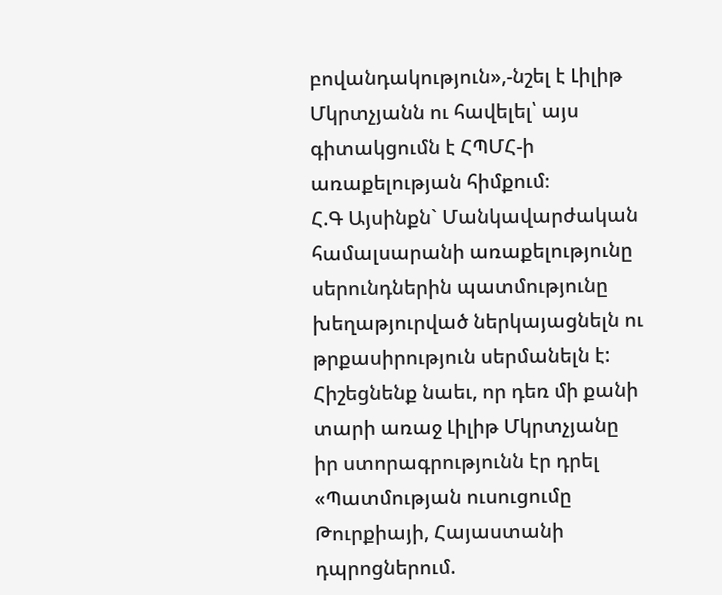բովանդակություն»,-նշել է Լիլիթ Մկրտչյանն ու հավելել՝ այս գիտակցումն է ՀՊՄՀ-ի առաքելության հիմքում։
Հ.Գ Այսինքն` Մանկավարժական համալսարանի առաքելությունը սերունդներին պատմությունը խեղաթյուրված ներկայացնելն ու թրքասիրություն սերմանելն է: Հիշեցնենք նաեւ, որ դեռ մի քանի տարի առաջ Լիլիթ Մկրտչյանը իր ստորագրությունն էր դրել «Պատմության ուսուցումը Թուրքիայի, Հայաստանի դպրոցներում.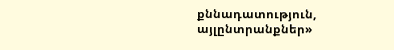քննադատություն, այլընտրանքներ»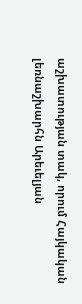աշխատության տակ, որում Հայկական լեռնաշխարհն Արեւելյան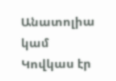Անատոլիա կամ Կովկաս էր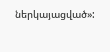ներկայացված»: